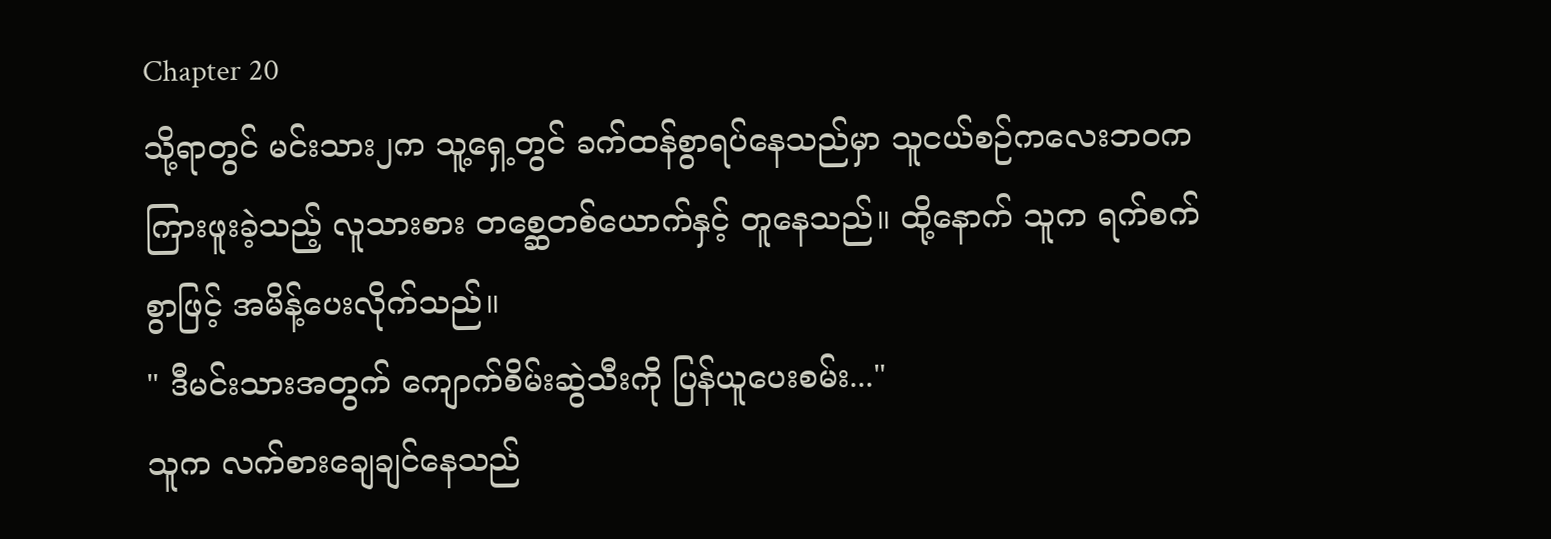Chapter 20
သို့ရာတွင် မင်းသား၂က သူ့ရှေ့တွင် ခက်ထန်စွာရပ်နေသည်မှာ သူငယ်စဉ်ကလေးဘဝက ကြားဖူးခဲ့သည့် လူသားစား တစ္ဆေတစ်ယောက်နှင့် တူနေသည်။ ထို့နောက် သူက ရက်စက်စွာဖြင့် အမိန့်ပေးလိုက်သည်။
" ဒီမင်းသားအတွက် ကျောက်စိမ်းဆွဲသီးကို ပြန်ယူပေးစမ်း..."
သူက လက်စားချေချင်နေသည်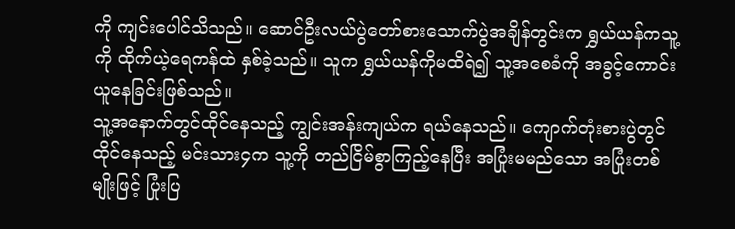ကို ကျင်းပေါင်သိသည်။ ဆောင်ဦးလယ်ပွဲတော်စားသောက်ပွဲအချိန်တွင်းက ရွှယ်ယန်ကသူ့ကို ထိုက်ယဲ့ရေကန်ထဲ နှစ်ခဲ့သည်။ သူက ရွှယ်ယန်ကိုမထိရဲ၍ သူ့အစေခံကို အခွင့်ကောင်းယူနေခြင်းဖြစ်သည်။
သူ့အနောက်တွင်ထိုင်နေသည့် ကျွင်းအန်းကျယ်က ရယ်နေသည်။ ကျောက်တုံးစားပွဲတွင်ထိုင်နေသည့် မင်းသား၄က သူ့ကို တည်ငြိမ်စွာကြည့်နေပြီး အပြုံးမမည်သော အပြုံးတစ်မျိုးဖြင့် ပြုံးပြ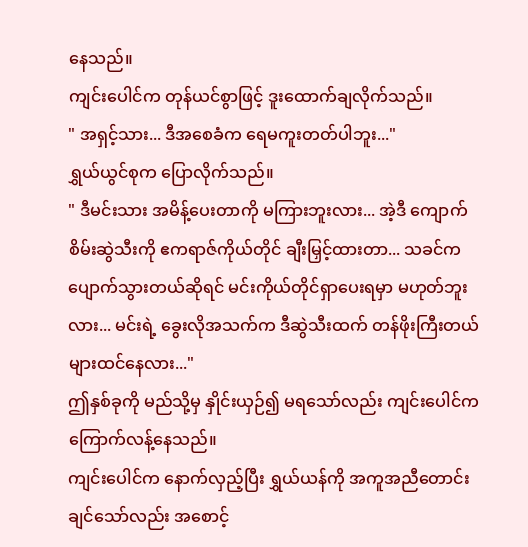နေသည်။
ကျင်းပေါင်က တုန်ယင်စွာဖြင့် ဒူးထောက်ချလိုက်သည်။
" အရှင့်သား... ဒီအစေခံက ရေမကူးတတ်ပါဘူး..."
ရွှယ်ယွင်စုက ပြောလိုက်သည်။
" ဒီမင်းသား အမိန့်ပေးတာကို မကြားဘူးလား... အဲ့ဒီ ကျောက်စိမ်းဆွဲသီးကို ဧကရာဇ်ကိုယ်တိုင် ချီးမြှင့်ထားတာ... သခင်က ပျောက်သွားတယ်ဆိုရင် မင်းကိုယ်တိုင်ရှာပေးရမှာ မဟုတ်ဘူးလား... မင်းရဲ့ ခွေးလိုအသက်က ဒီဆွဲသီးထက် တန်ဖိုးကြီးတယ်များထင်နေလား..."
ဤနှစ်ခုကို မည်သို့မှ နှိုင်းယှဉ်၍ မရသော်လည်း ကျင်းပေါင်က ကြောက်လန့်နေသည်။
ကျင်းပေါင်က နောက်လှည့်ပြီး ရွှယ်ယန်ကို အကူအညီတောင်းချင်သော်လည်း အစောင့်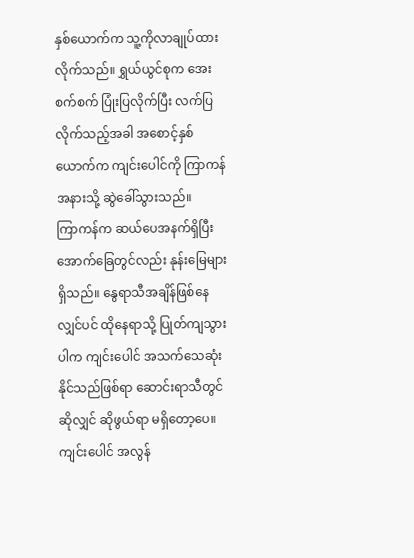နှစ်ယောက်က သူ့ကိုလာချုပ်ထားလိုက်သည်။ ရွှယ်ယွင်စုက အေးစက်စက် ပြုံးပြလိုက်ပြီး လက်ပြလိုက်သည့်အခါ အစောင့်နှစ်ယောက်က ကျင်းပေါင်ကို ကြာကန်အနားသို့ ဆွဲခေါ်သွားသည်။
ကြာကန်က ဆယ်ပေအနက်ရှိပြီး အောက်ခြေတွင်လည်း နုန်းမြေများရှိသည်။ နွေရာသီအချိန်ဖြစ်နေလျှင်ပင် ထိုနေရာသို့ ပြုတ်ကျသွားပါက ကျင်းပေါင် အသက်သေဆုံးနိုင်သည်ဖြစ်ရာ ဆောင်းရာသီတွင်ဆိုလျှင် ဆိုဖွယ်ရာ မရှိတော့ပေ။
ကျင်းပေါင် အလွန်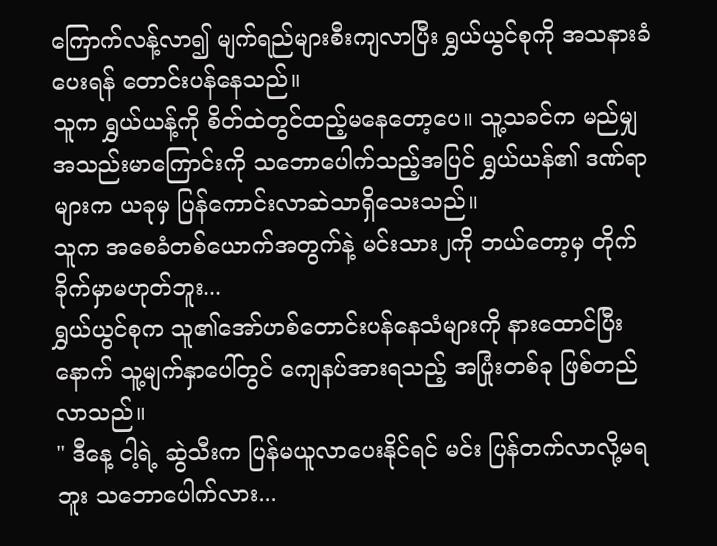ကြောက်လန့်လာ၍ မျက်ရည်များစီးကျလာပြီး ရွှယ်ယွင်စုကို အသနားခံပေးရန် တောင်းပန်နေသည်။
သူက ရွှယ်ယန့်ကို စိတ်ထဲတွင်ထည့်မနေတော့ပေ။ သူ့သခင်က မည်မျှ အသည်းမာကြောင်းကို သဘောပေါက်သည့်အပြင် ရွှယ်ယန်၏ ဒဏ်ရာများက ယခုမှ ပြန်ကောင်းလာဆဲသာရှိသေးသည်။
သူက အစေခံတစ်ယောက်အတွက်နဲ့ မင်းသား၂ကို ဘယ်တော့မှ တိုက်ခိုက်မှာမဟုတ်ဘူး...
ရွှယ်ယွင်စုက သူ၏အော်ဟစ်တောင်းပန်နေသံများကို နားထောင်ပြီးနောက် သူ့မျက်နှာပေါ်တွင် ကျေနပ်အားရသည့် အပြုံးတစ်ခု ဖြစ်တည်လာသည်။
" ဒီနေ့ ငါ့ရဲ့ ဆွဲသီးက ပြန်မယူလာပေးနိုင်ရင် မင်း ပြန်တက်လာလို့မရဘူး သဘောပေါက်လား...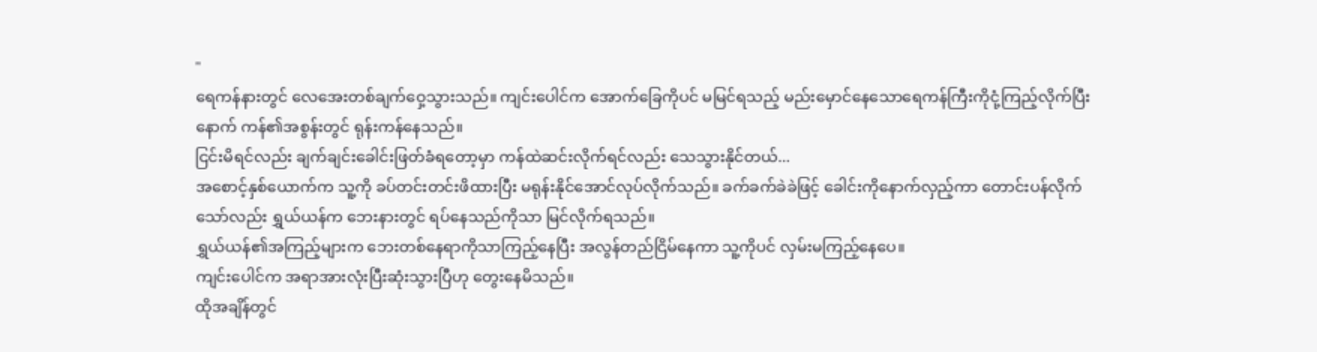"
ရေကန်နားတွင် လေအေးတစ်ချက်ဝှေ့သွားသည်။ ကျင်းပေါင်က အောက်ခြေကိုပင် မမြင်ရသည့် မည်းမှောင်နေသောရေကန်ကြီးကိုငုံ့ကြည့်လိုက်ပြီးနောက် ကန်၏အစွန်းတွင် ရုန်းကန်နေသည်။
ငြင်းမိရင်လည်း ချက်ချင်းခေါင်းဖြတ်ခံရတော့မှာ ကန်ထဲဆင်းလိုက်ရင်လည်း သေသွားနိုင်တယ်...
အစောင့်နှစ်ယောက်က သူ့ကို ခပ်တင်းတင်းဖိထားပြီး မရုန်းနိုင်အောင်လုပ်လိုက်သည်။ ခက်ခက်ခဲခဲဖြင့် ခေါင်းကိုနောက်လှည့်ကာ တောင်းပန်လိုက်သော်လည်း ရွှယ်ယန်က ဘေးနားတွင် ရပ်နေသည်ကိုသာ မြင်လိုက်ရသည်။
ရွှယ်ယန်၏အကြည့်များက ဘေးတစ်နေရာကိုသာကြည့်နေပြီး အလွန်တည်ငြိမ်နေကာ သူ့ကိုပင် လှမ်းမကြည့်နေပေ။
ကျင်းပေါင်က အရာအားလုံးပြီးဆုံးသွားပြီဟု တွေးနေမိသည်။
ထိုအချိန်တွင်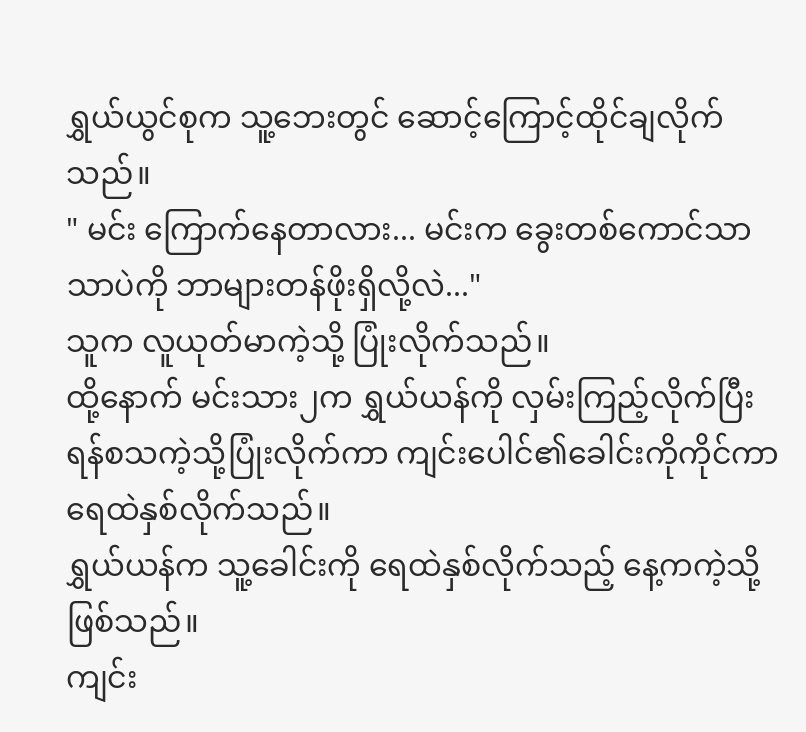ရွှယ်ယွင်စုက သူ့ဘေးတွင် ဆောင့်ကြောင့်ထိုင်ချလိုက်သည်။
" မင်း ကြောက်နေတာလား... မင်းက ခွေးတစ်ကောင်သာသာပဲကို ဘာများတန်ဖိုးရှိလို့လဲ..."
သူက လူယုတ်မာကဲ့သို့ ပြုံးလိုက်သည်။
ထို့နောက် မင်းသား၂က ရွှယ်ယန်ကို လှမ်းကြည့်လိုက်ပြီး ရန်စသကဲ့သို့ပြုံးလိုက်ကာ ကျင်းပေါင်၏ခေါင်းကိုကိုင်ကာ ရေထဲနှစ်လိုက်သည်။
ရွှယ်ယန်က သူ့ခေါင်းကို ရေထဲနှစ်လိုက်သည့် နေ့ကကဲ့သို့ဖြစ်သည်။
ကျင်း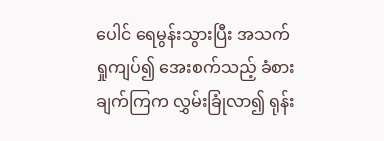ပေါင် ရေမွန်းသွားပြီး အသက်ရှုကျပ်၍ အေးစက်သည့် ခံစားချက်ကြက လွှမ်းခြုံလာ၍ ရုန်း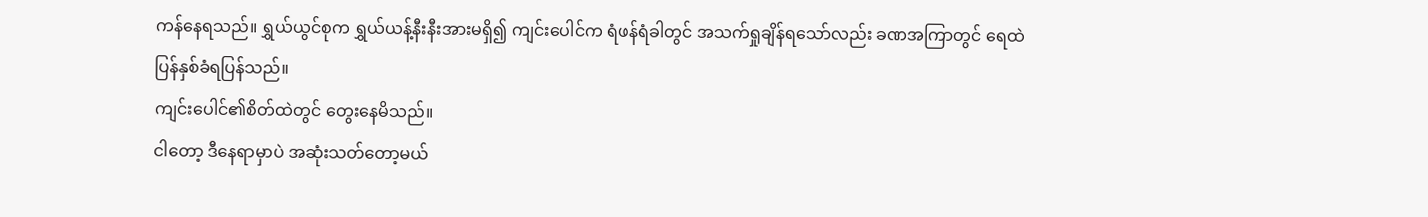ကန်နေရသည်။ ရွှယ်ယွင်စုက ရွှယ်ယန့်နီးနီးအားမရှိ၍ ကျင်းပေါင်က ရံဖန်ရံခါတွင် အသက်ရှုချိန်ရသော်လည်း ခဏအကြာတွင် ရေထဲပြန်နှစ်ခံရပြန်သည်။
ကျင်းပေါင်၏စိတ်ထဲတွင် တွေးနေမိသည်။
ငါတော့ ဒီနေရာမှာပဲ အဆုံးသတ်တော့မယ်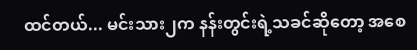ထင်တယ်... မင်းသား၂က နန်းတွင်းရဲ့သခင်ဆိုတော့ အစေ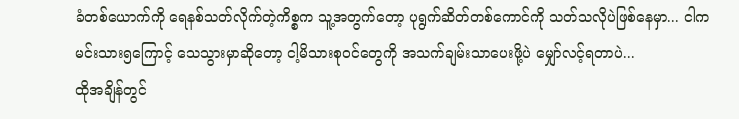ခံတစ်ယောက်ကို ရေနစ်သတ်လိုက်တဲ့ကိစ္စက သူ့အတွက်တော့ ပုရွက်ဆိတ်တစ်ကောင်ကို သတ်သလိုပဲဖြစ်နေမှာ... ငါက မင်းသား၅ကြောင့် သေသွားမှာဆိုတော့ ငါ့မိသားစုဝင်တွေကို အသက်ချမ်းသာပေးဖို့ပဲ မျှော်လင့်ရတာပဲ...
ထိုအချိန်တွင်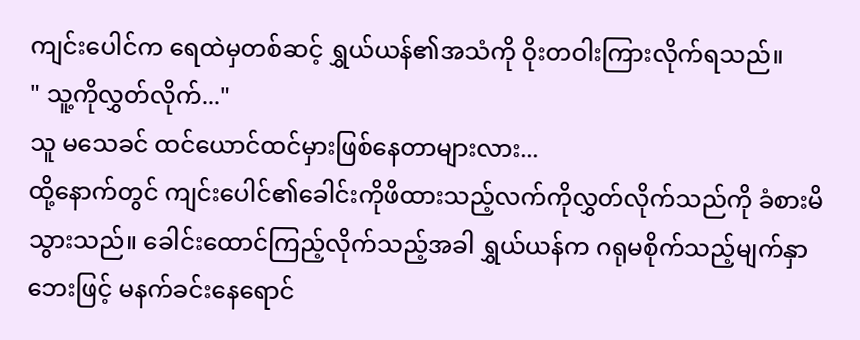ကျင်းပေါင်က ရေထဲမှတစ်ဆင့် ရွှယ်ယန်၏အသံကို ဝိုးတဝါးကြားလိုက်ရသည်။
" သူ့ကိုလွှတ်လိုက်..."
သူ မသေခင် ထင်ယောင်ထင်မှားဖြစ်နေတာများလား...
ထို့နောက်တွင် ကျင်းပေါင်၏ခေါင်းကိုဖိထားသည့်လက်ကိုလွှတ်လိုက်သည်ကို ခံစားမိသွားသည်။ ခေါင်းထောင်ကြည့်လိုက်သည့်အခါ ရွှယ်ယန်က ဂရုမစိုက်သည့်မျက်နှာဘေးဖြင့် မနက်ခင်းနေရောင်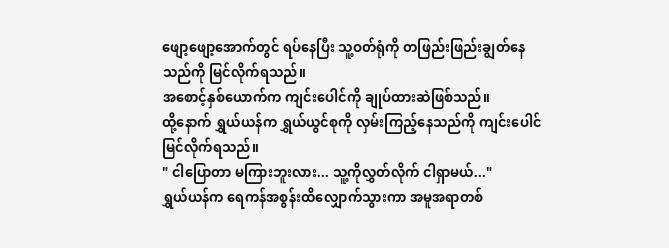ဖျော့ဖျော့အောက်တွင် ရပ်နေပြီး သူ့ဝတ်ရုံကို တဖြည်းဖြည်းချွတ်နေသည်ကို မြင်လိုက်ရသည်။
အစောင့်နှစ်ယောက်က ကျင်းပေါင်ကို ချုပ်ထားဆဲဖြစ်သည်။
ထို့နောက် ရွှယ်ယန်က ရွှယ်ယွင်စုကို လှမ်းကြည့်နေသည်ကို ကျင်းပေါင် မြင်လိုက်ရသည်။
" ငါပြောတာ မကြားဘူးလား... သူ့ကိုလွှတ်လိုက် ငါရှာမယ်..."
ရွှယ်ယန်က ရေကန်အစွန်းထိလျှောက်သွားကာ အမူအရာတစ်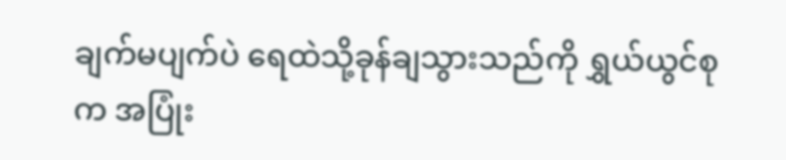ချက်မပျက်ပဲ ရေထဲသို့ခုန်ချသွားသည်ကို ရွှယ်ယွင်စုက အပြုံး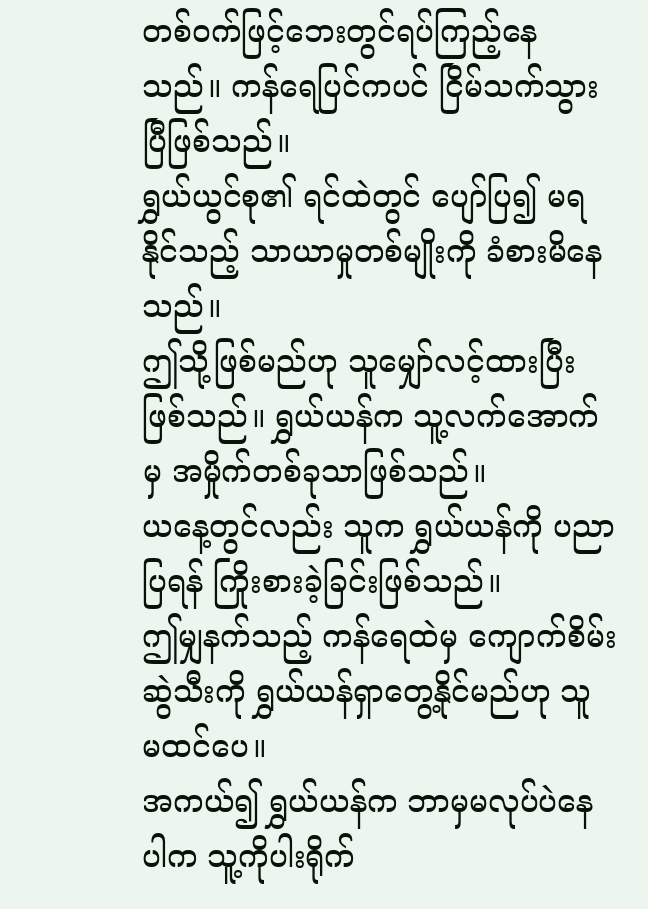တစ်ဝက်ဖြင့်ဘေးတွင်ရပ်ကြည့်နေသည်။ ကန်ရေပြင်ကပင် ငြိမ်သက်သွားပြီဖြစ်သည်။
ရွှယ်ယွင်စု၏ ရင်ထဲတွင် ပျော်ပြ၍ မရနိုင်သည့် သာယာမှုတစ်မျိုးကို ခံစားမိနေသည်။
ဤသို့ဖြစ်မည်ဟု သူမျှော်လင့်ထားပြီးဖြစ်သည်။ ရွှယ်ယန်က သူ့လက်အောက်မှ အမှိုက်တစ်ခုသာဖြစ်သည်။
ယနေ့တွင်လည်း သူက ရွှယ်ယန်ကို ပညာပြရန် ကြိုးစားခဲ့ခြင်းဖြစ်သည်။
ဤမျှနက်သည့် ကန်ရေထဲမှ ကျောက်စိမ်းဆွဲသီးကို ရွှယ်ယန်ရှာတွေ့နိုင်မည်ဟု သူ မထင်ပေ။
အကယ်၍ ရွှယ်ယန်က ဘာမှမလုပ်ပဲနေပါက သူ့ကိုပါးရိုက်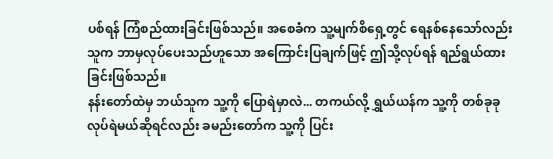ပစ်ရန် ကြံစည်ထားခြင်းဖြစ်သည်။ အစေခံက သူ့မျက်စိရှေ့တွင် ရေနစ်နေသော်လည်း သူက ဘာမှလုပ်ပေးသည်ဟူသော အကြောင်းပြချက်ဖြင့် ဤသို့လုပ်ရန် ရည်ရွယ်ထားခြင်းဖြစ်သည်။
နန်းတော်ထဲမှ ဘယ်သူက သူ့ကို ပြောရဲမှာလဲ... တကယ်လို့ ရွှယ်ယန်က သူ့ကို တစ်ခုခုလုပ်ရဲမယ်ဆိုရင်လည်း ခမည်းတော်က သူ့ကို ပြင်း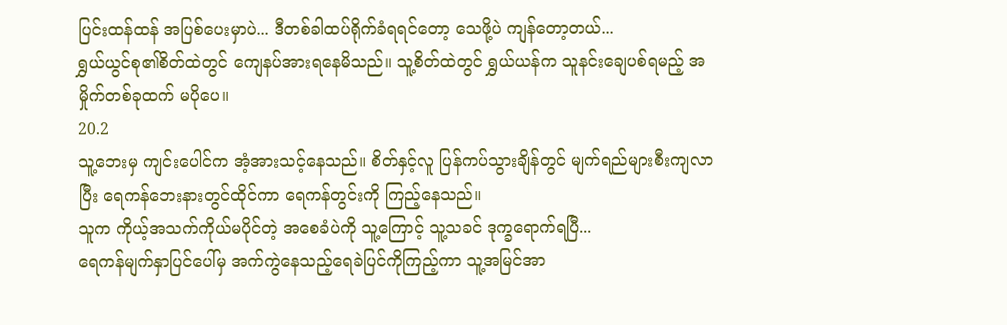ပြင်းထန်ထန် အပြစ်ပေးမှာပဲ... ဒီတစ်ခါထပ်ရိုက်ခံရရင်တော့ သေဖို့ပဲ ကျန်တော့တယ်...
ရွှယ်ယွင်စု၏စိတ်ထဲတွင် ကျေနပ်အားရနေမိသည်။ သူ့စိတ်ထဲတွင် ရွှယ်ယန်က သူနင်းချေပစ်ရမည့် အမှိုက်တစ်ခုထက် မပိုပေ။
20.2
သူ့ဘေးမှ ကျင်းပေါင်က အံ့အားသင့်နေသည်။ စိတ်နှင့်လူ ပြန်ကပ်သွားချိန်တွင် မျက်ရည်များစီးကျလာပြီး ရေကန်ဘေးနားတွင်ထိုင်ကာ ရေကန်တွင်းကို ကြည့်နေသည်။
သူက ကိုယ့်အသက်ကိုယ်မပိုင်တဲ့ အစေခံပဲကို သူ့ကြောင့် သူ့သခင် ဒုက္ခရောက်ရပြီ...
ရေကန်မျက်နှာပြင်ပေါ်မှ အက်ကွဲနေသည့်ရေခဲပြင်ကိုကြည့်ကာ သူ့အမြင်အာ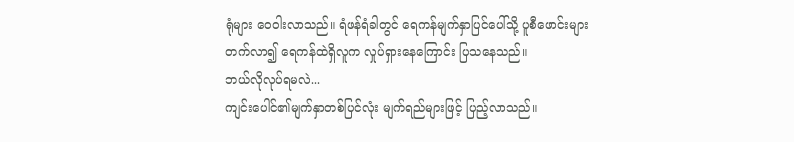ရုံများ ဝေဝါးလာသည်။ ရံဖန်ရံခါတွင် ရေကန်မျက်နှာပြင်ပေါ်သို့ ပူစီဖောင်းများတက်လာ၍ ရေကန်ထဲရှိလူက လှုပ်ရှားနေကြောင်း ပြသနေသည်။
ဘယ်လိုလုပ်ရမလဲ...
ကျင်းပေါင်၏မျက်နှာတစ်ပြင်လုံး မျက်ရည်များဖြင့် ပြည့်လာသည်။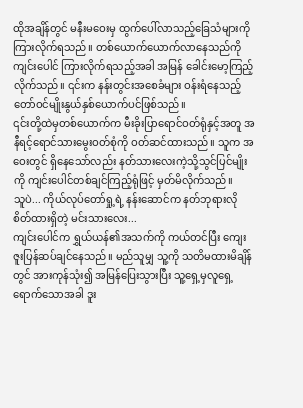ထိုအချိန်တွင် မနီးမဝေးမှ ထွက်ပေါ်လာသည့်ခြေသံများကို ကြားလိုက်ရသည်။ တစ်ယောက်ယောက်လာနေသည်ကို ကျင်းပေါင် ကြားလိုက်ရသည့်အခါ အမြန် ခေါင်းမော့ကြည့်လိုက်သည်။ ၎င်းက နန်းတွင်းအစေခံများ ဝန်းရံနေသည့် တော်ဝင်မျိုးနွယ်နှစ်ယောက်ပင်ဖြစ်သည်။
၎င်းတို့ထဲမှတစ်ယောက်က မီးခိုးပြာရောင်ဝတ်ရုံနှင့်အတူ အနီရင့်ရောင်သားမွေးဝတ်စုံကို ဝတ်ဆင်ထားသည်။ သူက အဝေးတွင် ရှိနေသော်လည်း နတ်သားလေးကဲ့သို့သွင်ပြင်မျိုးကို ကျင်းပေါင်တစ်ချင်ကြည့်ရုံဖြင့် မှတ်မိလိုက်သည်။
သူပဲ... ကိုယ်လုပ်တော်ရှု့ရဲ့ နန်းဆောင်က နတ်ဘုရားလိုစိတ်ထားရှိတဲ့ မင်းသားလေး...
ကျင်းပေါင်က ရွှယ်ယန်၏အသက်ကို ကယ်တင်ပြီး ကျေးဇူးပြန်ဆပ်ချင်နေသည်။ မည်သူမျှ သူ့ကို သတိမထားမိချိန်တွင် အားကုန်သုံး၍ အမြန်ပြေးသွားပြီး သူ့ရှေ့မှလူရှေ့ရောက်သောအခါ ဒူး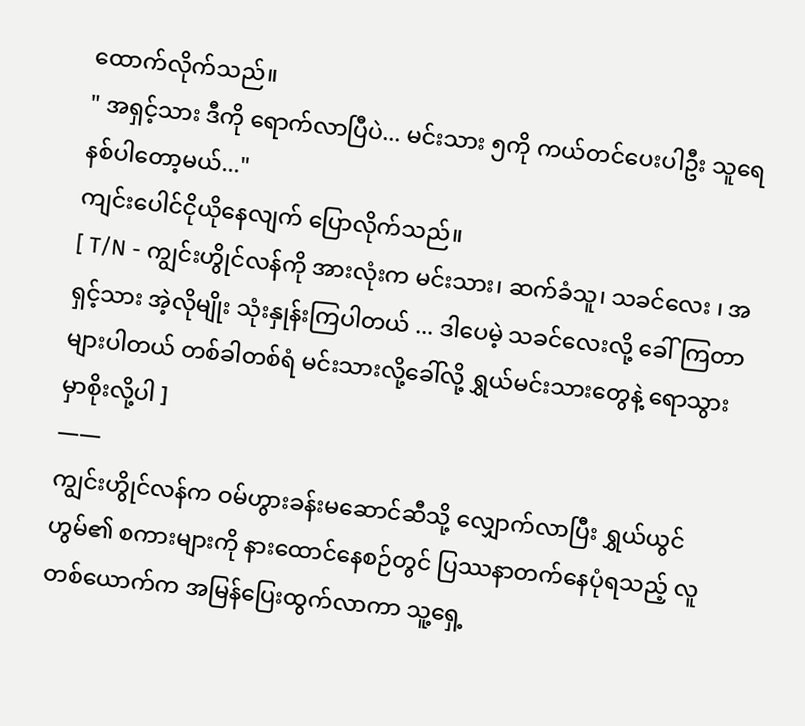ထောက်လိုက်သည်။
" အရှင့်သား ဒီကို ရောက်လာပြီပဲ... မင်းသား ၅ကို ကယ်တင်ပေးပါဦး သူရေနစ်ပါတော့မယ်..."
ကျင်းပေါင်ငိုယိုနေလျက် ပြောလိုက်သည်။
[ T/N - ကျွင်းဟွိုင်လန်ကို အားလုံးက မင်းသား၊ ဆက်ခံသူ၊ သခင်လေး ၊ အရှင့်သား အဲ့လိုမျိုး သုံးနှုန်းကြပါတယ် ... ဒါပေမဲ့ သခင်လေးလို့ ခေါ်ကြတာများပါတယ် တစ်ခါတစ်ရံ မင်းသားလို့ခေါ်လို့ ရွှယ်မင်းသားတွေနဲ့ ရောသွားမှာစိုးလို့ပါ ]
——
ကျွင်းဟွိုင်လန်က ဝမ်ဟွားခန်းမဆောင်ဆီသို့ လျှောက်လာပြီး ရွှယ်ယွင်ဟွမ်၏ စကားများကို နားထောင်နေစဉ်တွင် ပြဿနာတက်နေပုံရသည့် လူတစ်ယောက်က အမြန်ပြေးထွက်လာကာ သူ့ရှေ့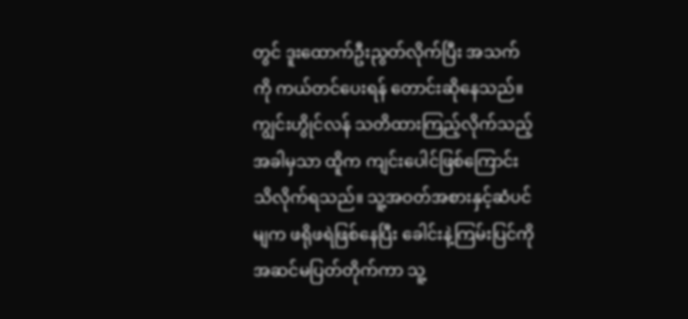တွင် ဒူးထောက်ဦးညွတ်လိုက်ပြီး အသက်ကို ကယ်တင်ပေးရန် တောင်းဆိုနေသည်။
ကျွင်းဟွိုင်လန် သတိထားကြည့်လိုက်သည့်အခါမှသာ ထိူက ကျင်းပေါင်ဖြစ်ကြောင်း သိလိုက်ရသည်။ သူ့အဝတ်အစားနှင့်ဆံပင်မျက ဖရိုဖရဲဖြစ်နေပြီး ခေါင်းနဲ့ကြမ်းပြင်ကိုအဆင်မပြတ်တိုက်ကာ သူ့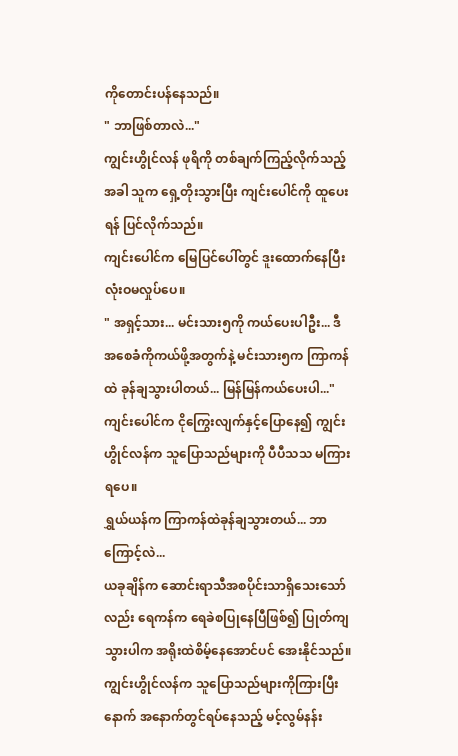ကိုတောင်းပန်နေသည်။
" ဘာဖြစ်တာလဲ..."
ကျွင်းဟွိုင်လန် ဖုရိကို တစ်ချက်ကြည့်လိုက်သည့်အခါ သူက ရှေ့တိုးသွားပြီး ကျင်းပေါင်ကို ထူပေးရန် ပြင်လိုက်သည်။
ကျင်းပေါင်က မြေပြင်ပေါ်တွင် ဒူးထောက်နေပြီး လုံးဝမလှုပ်ပေ။
" အရှင့်သား... မင်းသား၅ကို ကယ်ပေးပါဦး... ဒီအစေခံကိုကယ်ဖို့အတွက်နဲ့ မင်းသား၅က ကြာကန်ထဲ ခုန်ချသွားပါတယ်... မြန်မြန်ကယ်ပေးပါ..."
ကျင်းပေါင်က ငိုကြွေးလျက်နှင့်ပြောနေ၍ ကျွင်းဟွိုင်လန်က သူပြောသည်များကို ပီပီသသ မကြားရပေ။
ရွှယ်ယန်က ကြာကန်ထဲခုန်ချသွားတယ်... ဘာကြောင့်လဲ...
ယခုချိန်က ဆောင်းရာသီအစပိုင်းသာရှိသေးသော်လည်း ရေကန်က ရေခဲစပြုနေပြီဖြစ်၍ ပြုတ်ကျသွားပါက အရိုးထဲစိမ့်နေအောင်ပင် အေးနိုင်သည်။ ကျွင်းဟွိုင်လန်က သူပြောသည်များကိုကြားပြီးနောက် အနောက်တွင်ရပ်နေသည့် မင့်လွမ်နန်း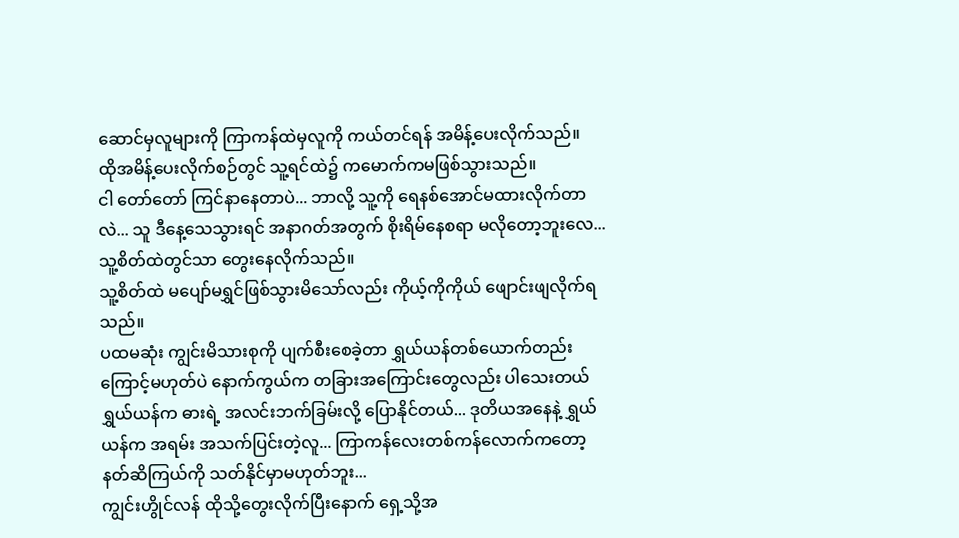ဆောင်မှလူများကို ကြာကန်ထဲမှလူကို ကယ်တင်ရန် အမိန့်ပေးလိုက်သည်။
ထိုအမိန့်ပေးလိုက်စဉ်တွင် သူ့ရင်ထဲ၌ ကမောက်ကမဖြစ်သွားသည်။
ငါ တော်တော် ကြင်နာနေတာပဲ... ဘာလို့ သူ့ကို ရေနစ်အောင်မထားလိုက်တာလဲ... သူ ဒီနေ့သေသွားရင် အနာဂတ်အတွက် စိုးရိမ်နေစရာ မလိုတော့ဘူးလေ...
သူ့စိတ်ထဲတွင်သာ တွေးနေလိုက်သည်။
သူ့စိတ်ထဲ မပျော်မရွှင်ဖြစ်သွားမိသော်လည်း ကိုယ့်ကိုကိုယ် ဖျောင်းဖျလိုက်ရသည်။
ပထမဆုံး ကျွင်းမိသားစုကို ပျက်စီးစေခဲ့တာ ရွှယ်ယန်တစ်ယောက်တည်းကြောင့်မဟုတ်ပဲ နောက်ကွယ်က တခြားအကြောင်းတွေလည်း ပါသေးတယ် ရွှယ်ယန်က ဓားရဲ့ အလင်းဘက်ခြမ်းလို့ ပြောနိုင်တယ်... ဒုတိယအနေနဲ့ ရွှယ်ယန်က အရမ်း အသက်ပြင်းတဲ့လူ... ကြာကန်လေးတစ်ကန်လောက်ကတော့ နတ်ဆိကြယ်ကို သတ်နိုင်မှာမဟုတ်ဘူး...
ကျွင်းဟွိုင်လန် ထိုသို့တွေးလိုက်ပြီးနောက် ရှေ့သို့အ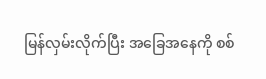မြန်လှမ်းလိုက်ပြီး အခြေအနေကို စစ်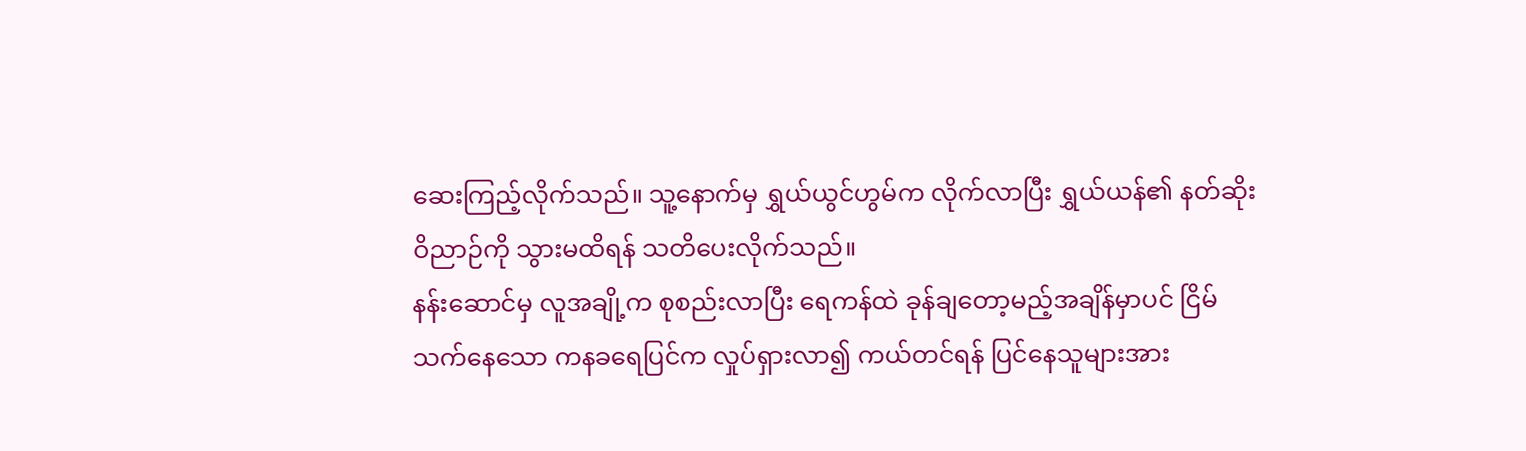ဆေးကြည့်လိုက်သည်။ သူ့နောက်မှ ရွှယ်ယွင်ဟွမ်က လိုက်လာပြီး ရွှယ်ယန်၏ နတ်ဆိုးဝိညာဉ်ကို သွားမထိရန် သတိပေးလိုက်သည်။
နန်းဆောင်မှ လူအချို့က စုစည်းလာပြီး ရေကန်ထဲ ခုန်ချတော့မည့်အချိန်မှာပင် ငြိမ်သက်နေသော ကနခရေပြင်က လှုပ်ရှားလာ၍ ကယ်တင်ရန် ပြင်နေသူများအား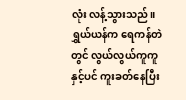လုံး လန့်သွားသည်။
ရွှယ်ယန်က ရေကန်တဲတွင် လွယ်လွယ်ကူကူနှင့်ပင် ကူးခတ်နေပြီး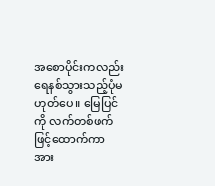အစောပိုင်းကလည်း ရေနစ်သွားသည့်ပုံမဟုတ်ပေ။ မြေပြင်ကို လက်တစ်ဖက်ဖြင့်ထောက်ကာ အား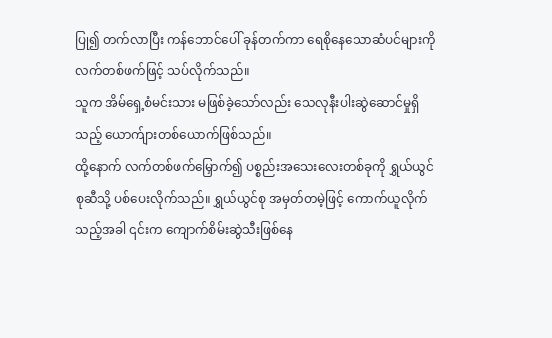ပြု၍ တက်လာပြီး ကန်ဘောင်ပေါ် ခုန်တက်ကာ ရေစိုနေသောဆံပင်များကို လက်တစ်ဖက်ဖြင့် သပ်လိုက်သည်။
သူက အိမ်ရှေ့စံမင်းသား မဖြစ်ခဲ့သော်လည်း သေလုနီးပါးဆွဲဆောင်မှုရှိသည့် ယောက်ျားတစ်ယောက်ဖြစ်သည်။
ထို့နောက် လက်တစ်ဖက်မြှောက်၍ ပစ္စည်းအသေးလေးတစ်ခုကို ရွှယ်ယွင်စုဆီသို့ ပစ်ပေးလိုက်သည်။ ရွှယ်ယွင်စု အမှတ်တမဲ့ဖြင့် ကောက်ယူလိုက်သည့်အခါ ၎င်းက ကျောက်စိမ်းဆွဲသီးဖြစ်နေ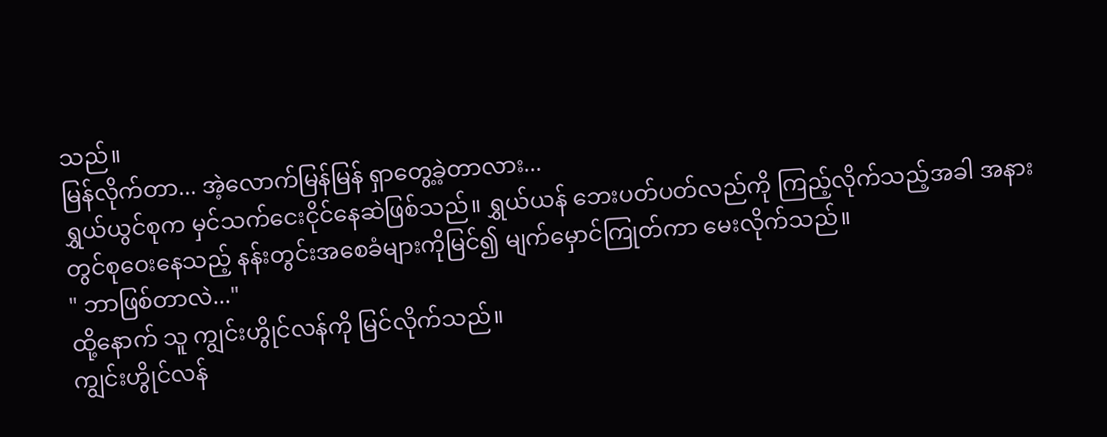သည်။
မြန်လိုက်တာ... အဲ့လောက်မြန်မြန် ရှာတွေ့ခဲ့တာလား...
ရွှယ်ယွင်စုက မှင်သက်ငေးငိုင်နေဆဲဖြစ်သည်။ ရွှယ်ယန် ဘေးပတ်ပတ်လည်ကို ကြည့်လိုက်သည့်အခါ အနားတွင်စုဝေးနေသည့် နန်းတွင်းအစေခံများကိုမြင်၍ မျက်မှောင်ကြုတ်ကာ မေးလိုက်သည်။
" ဘာဖြစ်တာလဲ..."
ထို့နောက် သူ ကျွင်းဟွိုင်လန်ကို မြင်လိုက်သည်။
ကျွင်းဟွိုင်လန်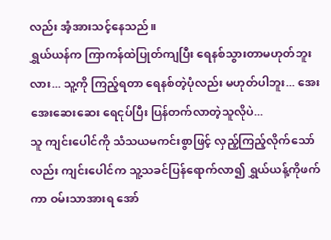လည်း အံ့အားသင့်နေသည်။
ရွှယ်ယန်က ကြာကန်ထဲပြုတ်ကျပြီး ရေနစ်သွားတာမဟုတ်ဘူးလား... သူ့ကို ကြည့်ရတာ ရေနစ်တဲ့ပုံလည်း မဟုတ်ပါဘူး... အေးအေးဆေးဆေး ရေငုပ်ပြီး ပြန်တက်လာတဲ့သူလိုပဲ...
သူ ကျင်းပေါင်ကို သံသယမကင်းစွာဖြင့် လှည့်ကြည့်လိုက်သော်လည်း ကျင်းပေါင်က သူ့သခင်ပြန်ရောက်လာ၍ ရွှယ်ယန့်ကိုဖက်ကာ ဝမ်းသာအားရ အော်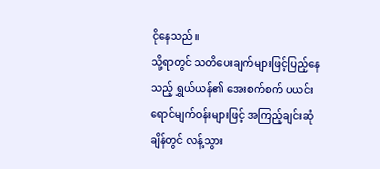ငိုနေသည်။
သို့ရာတွင် သတိပေးချက်များဖြင့်ပြည့်နေသည့် ရွှယ်ယန်၏ အေးစက်စက် ပယင်းရောင်မျက်ဝန်းများဖြင့် အကြည့်ချင်းဆုံချိန်တွင် လန့်သွား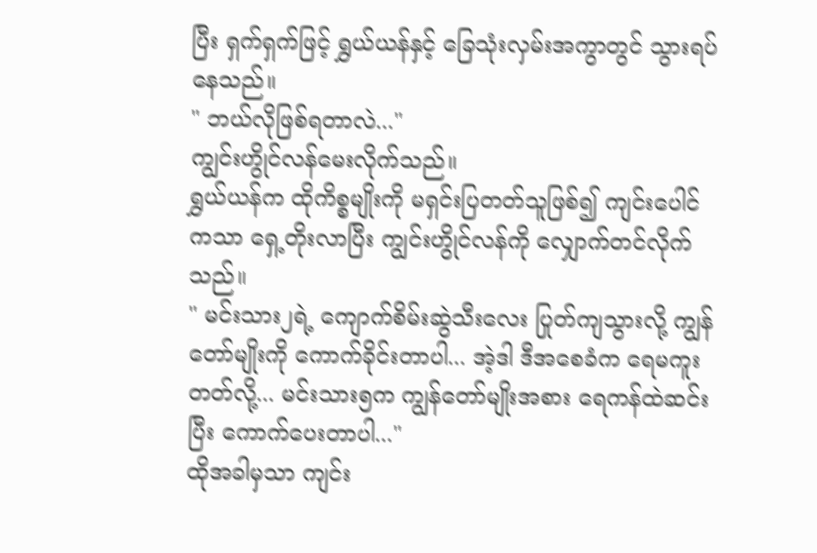ပြီး ရှက်ရှက်ဖြင့် ရွှယ်ယန်နှင့် ခြေသုံးလှမ်းအကွာတွင် သွားရပ်နေသည်။
" ဘယ်လိုဖြစ်ရတာလဲ..."
ကျွင်းဟွိုင်လန်မေးလိုက်သည်။
ရွှယ်ယန်က ထိုကိစ္စမျိုးကို မရှင်းပြတတ်သူဖြစ်၍ ကျင်းပေါင်ကသာ ရှေ့တိုးလာပြီး ကျွင်းဟွိုင်လန်ကို လျှောက်တင်လိုက်သည်။
" မင်းသား၂ရဲ့ ကျောက်စိမ်းဆွဲသီးလေး ပြုတ်ကျသွားလို့ ကျွန်တော်မျိုးကို ကောက်ခိုင်းတာပါ... အဲ့ဒါ ဒီအစေခံက ရေမကူးတတ်လို့... မင်းသား၅က ကျွန်တော်မျိုးအစား ရေကန်ထဲဆင်းပြီး ကောက်ပေးတာပါ..."
ထိုအခါမှသာ ကျင်း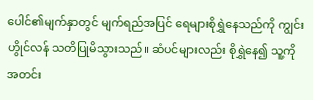ပေါင်၏မျက်နှာတွင် မျက်ရည်အပြင် ရေများစိုရွှဲနေသည်ကို ကျွင်းဟွိုင်လန် သတိပြုမိသွားသည်။ ဆံပင်များလည်း စိုရွှဲနေ၍ သူ့ကို အတင်း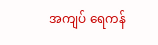အကျပ် ရေကန်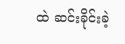ထဲ ဆင်းခိုင်းခဲ့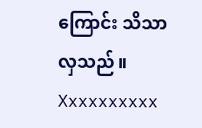ကြောင်း သိသာလှသည်။
Xxxxxxxxxx